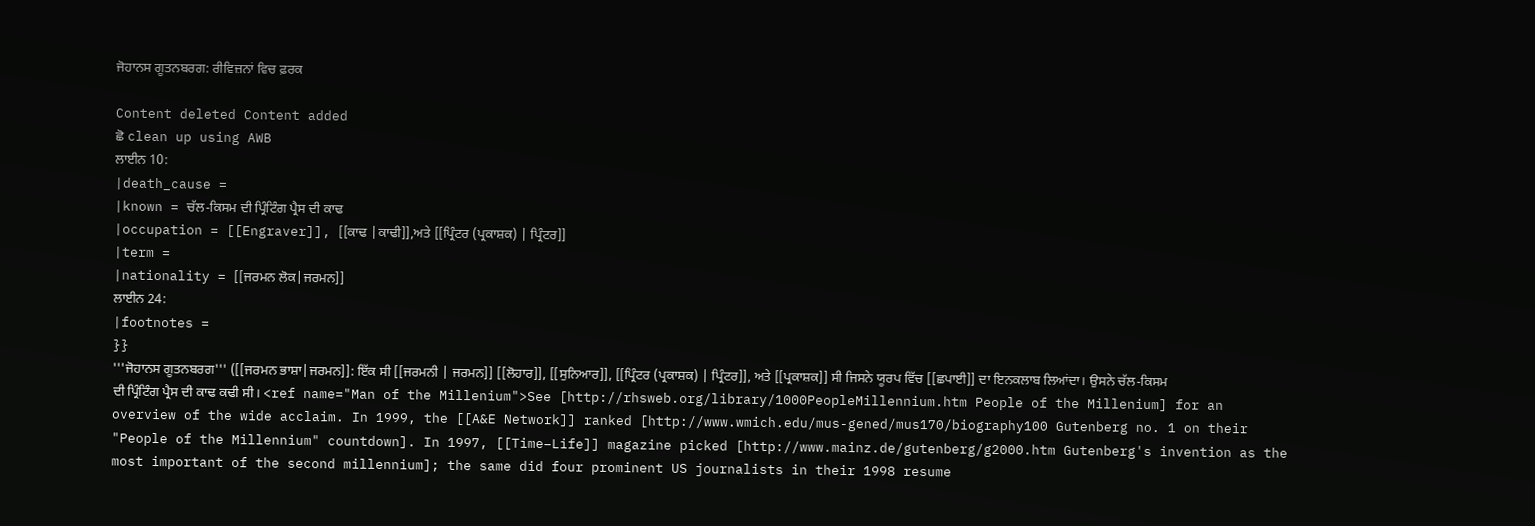ਜੋਹਾਨਸ ਗੂਤਨਬਰਗ: ਰੀਵਿਜ਼ਨਾਂ ਵਿਚ ਫ਼ਰਕ

Content deleted Content added
ਛੋ clean up using AWB
ਲਾਈਨ 10:
|death_cause =
|known = ਚੱਲ-ਕਿਸਮ ਦੀ ਪ੍ਰਿੰਟਿੰਗ ਪ੍ਰੈਸ ਦੀ ਕਾਢ
|occupation = [[Engraver]], [[ਕਾਢ |ਕਾਢੀ]],ਅਤੇ [[ਪ੍ਰਿੰਟਰ (ਪ੍ਰਕਾਸ਼ਕ) | ਪ੍ਰਿੰਟਰ]]
|term =
|nationality = [[ਜਰਮਨ ਲੋਕ|ਜਰਮਨ]]
ਲਾਈਨ 24:
|footnotes =
}}
'''ਜੋਹਾਨਸ ਗੂਤਨਬਰਗ''' ([[ਜਰਮਨ ਭਾਸ਼ਾ|ਜਰਮਨ]]: ਇੱਕ ਸੀ [[ਜਰਮਨੀ | ਜਰਮਨ]] [[ਲੋਹਾਰ]], [[ਸੁਨਿਆਰ]], [[ਪ੍ਰਿੰਟਰ (ਪ੍ਰਕਾਸ਼ਕ) | ਪ੍ਰਿੰਟਰ]], ਅਤੇ [[ਪ੍ਰਕਾਸ਼ਕ]] ਸੀ ਜਿਸਨੇ ਯੂਰਪ ਵਿੱਚ [[ਛਪਾਈ]] ਦਾ ਇਨਕਲਾਬ ਲਿਆਂਦਾ। ਉਸਨੇ ਚੱਲ-ਕਿਸਮ ਦੀ ਪ੍ਰਿੰਟਿੰਗ ਪ੍ਰੈਸ ਦੀ ਕਾਢ ਕਢੀ ਸੀ। <ref name="Man of the Millenium">See [http://rhsweb.org/library/1000PeopleMillennium.htm People of the Millenium] for an overview of the wide acclaim. In 1999, the [[A&E Network]] ranked [http://www.wmich.edu/mus-gened/mus170/biography100 Gutenberg no. 1 on their "People of the Millennium" countdown]. In 1997, [[Time–Life]] magazine picked [http://www.mainz.de/gutenberg/g2000.htm Gutenberg's invention as the most important of the second millennium]; the same did four prominent US journalists in their 1998 resume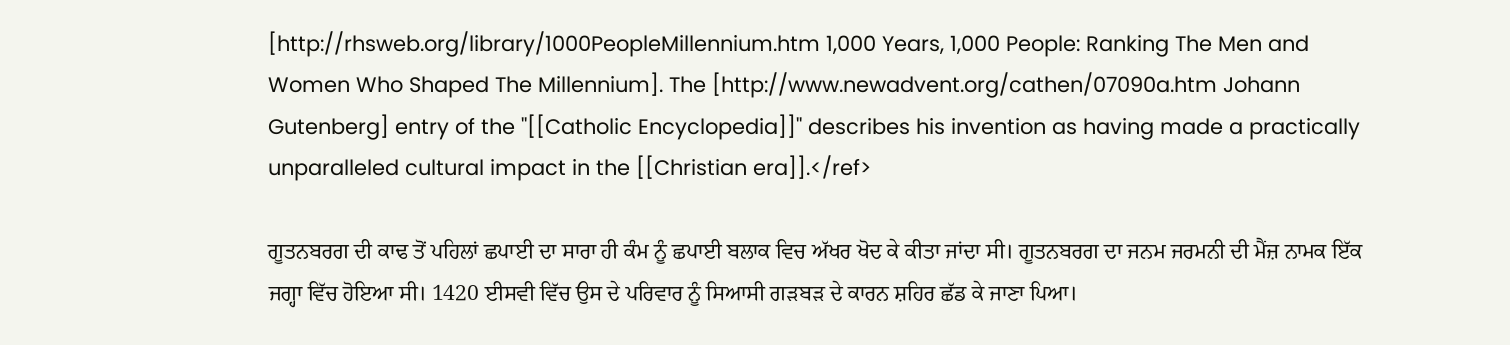[http://rhsweb.org/library/1000PeopleMillennium.htm 1,000 Years, 1,000 People: Ranking The Men and Women Who Shaped The Millennium]. The [http://www.newadvent.org/cathen/07090a.htm Johann Gutenberg] entry of the ''[[Catholic Encyclopedia]]'' describes his invention as having made a practically unparalleled cultural impact in the [[Christian era]].</ref>

ਗੂਤਨਬਰਗ ਦੀ ਕਾਢ ਤੋਂ ਪਹਿਲਾਂ ਛਪਾਈ ਦਾ ਸਾਰਾ ਹੀ ਕੰਮ ਨੂੰ ਛਪਾਈ ਬਲਾਕ ਵਿਚ ਅੱਖਰ ਖੋਦ ਕੇ ਕੀਤਾ ਜਾਂਦਾ ਸੀ। ਗੂਤਨਬਰਗ ਦਾ ਜਨਮ ਜਰਮਨੀ ਦੀ ਮੈਂਜ਼ ਨਾਮਕ ਇੱਕ ਜਗ੍ਹਾ ਵਿੱਚ ਹੋਇਆ ਸੀ। 1420 ਈਸਵੀ ਵਿੱਚ ਉਸ ਦੇ ਪਰਿਵਾਰ ਨੂੰ ਸਿਆਸੀ ਗੜਬੜ ਦੇ ਕਾਰਨ ਸ਼ਹਿਰ ਛੱਡ ਕੇ ਜਾਣਾ ਪਿਆ।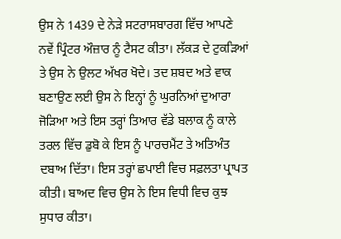ਉਸ ਨੇ 1439 ਦੇ ਨੇੜੇ ਸਟਰਾਸਬਾਰਗ ਵਿੱਚ ਆਪਣੇ ਨਵੇਂ ਪ੍ਰਿੰਟਰ ਔਜ਼ਾਰ ਨੂੰ ਟੈਸਟ ਕੀਤਾ। ਲੱਕੜ ਦੇ ਟੁਕੜਿਆਂ ਤੇ ਉਸ ਨੇ ਉਲਟ ਅੱਖਰ ਖੋਦੇ। ਤਦ ਸ਼ਬਦ ਅਤੇ ਵਾਕ ਬਣਾਉਣ ਲਈ ਉਸ ਨੇ ਇਨ੍ਹਾਂ ਨੂੰ ਘੁਰਨਿਆਂ ਦੁਆਰਾ ਜੋੜਿਆ ਅਤੇ ਇਸ ਤਰ੍ਹਾਂ ਤਿਆਰ ਵੱਡੇ ਬਲਾਕ ਨੂੰ ਕਾਲੇ ਤਰਲ ਵਿੱਚ ਡੁਬੋ ਕੇ ਇਸ ਨੂੰ ਪਾਰਚਮੈਂਟ ਤੇ ਅਤਿਅੰਤ ਦਬਾਅ ਦਿੱਤਾ। ਇਸ ਤਰ੍ਹਾਂ ਛਪਾਈ ਵਿਚ ਸਫ਼ਲਤਾ ਪ੍ਰਾਪਤ ਕੀਤੀ। ਬਾਅਦ ਵਿਚ ਉਸ ਨੇ ਇਸ ਵਿਧੀ ਵਿਚ ਕੁਝ ਸੁਧਾਰ ਕੀਤਾ।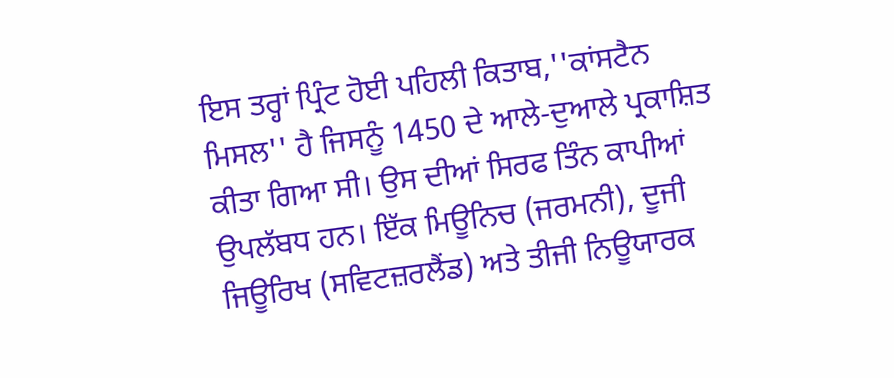ਇਸ ਤਰ੍ਹਾਂ ਪ੍ਰਿੰਟ ਹੋਈ ਪਹਿਲੀ ਕਿਤਾਬ,''ਕਾਂਸਟੈਨ ਮਿਸਲ'' ਹੈ ਜਿਸਨੂੰ 1450 ਦੇ ਆਲੇ-ਦੁਆਲੇ ਪ੍ਰਕਾਸ਼ਿਤ ਕੀਤਾ ਗਿਆ ਸੀ। ਉਸ ਦੀਆਂ ਸਿਰਫ ਤਿੰਨ ਕਾਪੀਆਂ ਉਪਲੱਬਧ ਹਨ। ਇੱਕ ਮਿਊਨਿਚ (ਜਰਮਨੀ), ਦੂਜੀ ਜਿਊਰਿਖ (ਸਵਿਟਜ਼ਰਲੈਂਡ) ਅਤੇ ਤੀਜੀ ਨਿਊਯਾਰਕ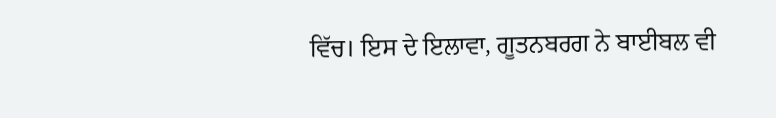ਵਿੱਚ। ਇਸ ਦੇ ਇਲਾਵਾ, ਗੂਤਨਬਰਗ ਨੇ ਬਾਈਬਲ ਵੀ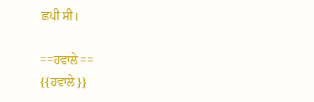ਛਪੀ ਸੀ।

==ਹਵਾਲੇ==
{{ਹਵਾਲੇ}}